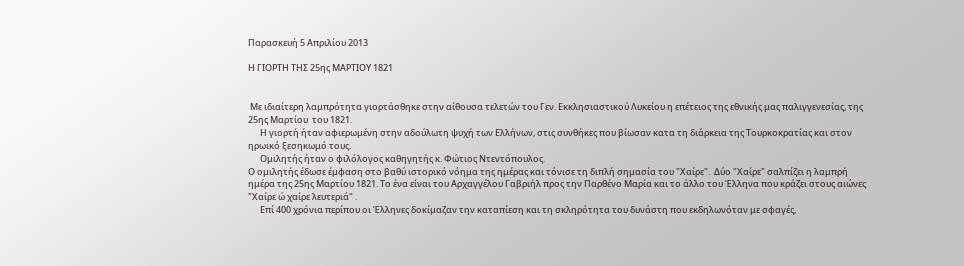Παρασκευή 5 Απριλίου 2013

Η ΓΙΟΡΤΗ ΤΗΣ 25ης ΜΑΡΤΙΟΥ 1821


 Με ιδιαίτερη λαμπρότητα γιορτάσθηκε στην αίθουσα τελετών του Γεν. Εκκλησιαστικού Λυκείου η επέτειος της εθνικής μας παλιγγενεσίας, της 25ης Μαρτίου  του 1821.
      Η γιορτή ήταν αφιερωμένη στην αδούλωτη ψυχή των Ελλήνων, στις συνθήκες που βίωσαν κατα τη διάρκεια της Τουρκοκρατίας και στον ηρωικό ξεσηκωμό τους.
      Ομιλητής ήταν ο φιλόλογος καθηγητής κ. Φώτιος Ντεντόπουλος.
Ο ομιλητής έδωσε έμφαση στο βαθύ ιστορικό νόημα της ημέρας και τόνισε τη διπλή σημασία του "Χαίρε".  Δύο "Χαίρε" σαλπίζει η λαμπρή ημέρα της 25ης Μαρτίου 1821. Το ένα είναι του Αρχαγγέλου Γαβριήλ προς την Παρθένο Μαρία και το άλλο του Έλληνα που κράζει στους αιώνες "Χαίρε ώ χαίρε λευτεριά" .
      Επί 400 χρόνια περίπου οι Έλληνες δοκίμαζαν την καταπίεση και τη σκληρότητα του δυνάστη που εκδηλωνόταν με σφαγές,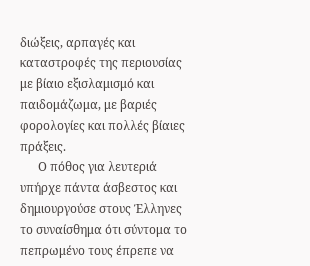διώξεις, αρπαγές και καταστροφές της περιουσίας με βίαιο εξισλαμισμό και παιδομάζωμα, με βαριές φορολογίες και πολλές βίαιες πράξεις.
      Ο πόθος για λευτεριά υπήρχε πάντα άσβεστος και δημιουργούσε στους Έλληνες το συναίσθημα ότι σύντομα το πεπρωμένο τους έπρεπε να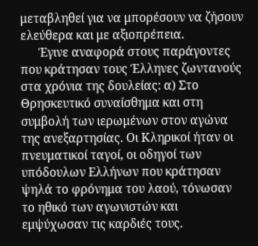μεταβληθεί για να μπορέσουν να ζήσουν ελεύθερα και με αξιοπρέπεια.
      Έγινε αναφορά στους παράγοντες που κράτησαν τους Έλληνες ζωντανούς στα χρόνια της δουλείας: α) Στο Θρησκευτικό συναίσθημα και στη συμβολή των ιερωμένων στον αγώνα της ανεξαρτησίας. Οι Κληρικοί ήταν οι πνευματικοί ταγοί, οι οδηγοί των υπόδουλων Ελλήνων που κράτησαν ψηλά το φρόνημα του λαού, τόνωσαν το ηθικό των αγωνιστών και εμψύχωσαν τις καρδιές τους.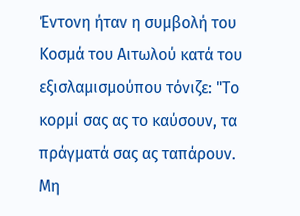Έντονη ήταν η συμβολή του Κοσμά του Αιτωλού κατά του εξισλαμισμούπου τόνιζε: "Το κορμί σας ας το καύσουν, τα πράγματά σας ας ταπάρουν. Μη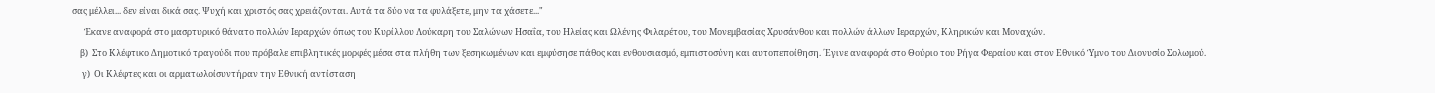σας μέλλει... δεν είναι δικά σας. Ψυχή και χριστός σας χρειάζονται. Αυτά τα δύο να τα φυλάξετε, μην τα χάσετε..."
      Έκανε αναφορά στο μασρτυρικό θάνατο πολλών Ιεραρχών όπως του Κυρίλλου Λούκαρη του Σαλώνων Ησαΐα, του Ηλείας και Ωλένης Φιλαρέτου, του Μονεμβασίας Χρυσάνθου και πολλών άλλων Ιεραρχών, Κληρικών και Μοναχών.
    β)  Στο Κλέφτικο Δημοτικό τραγούδι που πρόβαλε επιβλητικές μορφές μέσα στα πλήθη των ξεσηκωμένων και εμφύσησε πάθος και ενθουσιασμό, εμπιστοσύνη και αυτοπεποίθηση. ΄Εγινε αναφορά στο Θούριο του Ρήγα Φεραίου και στον Εθνικό Ύμνο του Διονυσίο Σολωμού.
     γ)  Οι Κλέφτες και οι αρματωλοίσυντήραν την Εθνική αντίσταση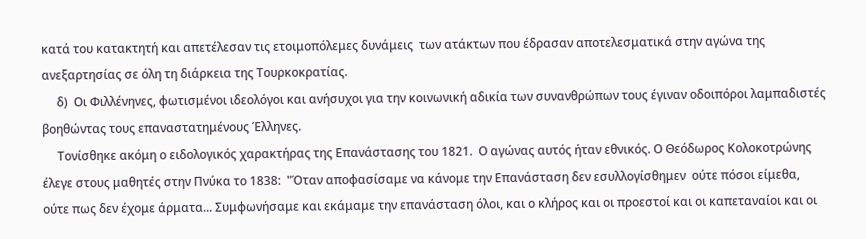κατά του κατακτητή και απετέλεσαν τις ετοιμοπόλεμες δυνάμεις  των ατάκτων που έδρασαν αποτελεσματικά στην αγώνα της ανεξαρτησίας σε όλη τη διάρκεια της Τουρκοκρατίας.
     δ)  Οι Φιλλένηνες, φωτισμένοι ιδεολόγοι και ανήσυχοι για την κοινωνική αδικία των συνανθρώπων τους έγιναν οδοιπόροι λαμπαδιστές βοηθώντας τους επαναστατημένους Έλληνες.
     Τονίσθηκε ακόμη ο ειδολογικός χαρακτήρας της Επανάστασης του 1821.  Ο αγώνας αυτός ήταν εθνικός. Ο Θεόδωρος Κολοκοτρώνης έλεγε στους μαθητές στην Πνύκα το 1838:  "Όταν αποφασίσαμε να κάνομε την Επανάσταση δεν εσυλλογίσθημεν  ούτε πόσοι είμεθα, ούτε πως δεν έχομε άρματα... Συμφωνήσαμε και εκάμαμε την επανάσταση όλοι, και ο κλήρος και οι προεστοί και οι καπεταναίοι και οι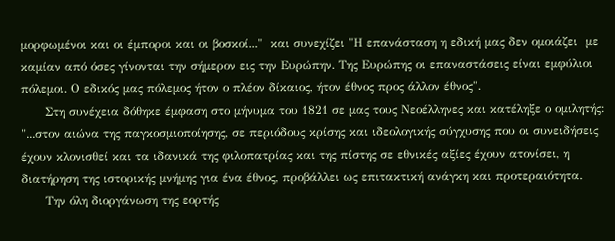μορφωμένοι και οι έμποροι και οι βοσκοί..."  και συνεχίζει "Η επανάσταση η εδική μας δεν ομοιάζει  με καμίαν από όσες γίνονται την σήμερον εις την Ευρώπην. Της Ευρώπης οι επαναστάσεις είναι εμφύλιοι πόλεμοι. Ο εδικός μας πόλεμος ήτον ο πλέον δίκαιος, ήτον έθνος προς άλλον έθνος".
      Στη συνέχεια δόθηκε έμφαση στο μήνυμα του 1821 σε μας τους Νεοέλληνες και κατέληξε ο ομιλητής: "...στον αιώνα της παγκοσμιοποίησης, σε περιόδους κρίσης και ιδεολογικής σύγχυσης που οι συνειδήσεις έχουν κλονισθεί και τα ιδανικά της φιλοπατρίας και της πίστης σε εθνικές αξίες έχουν ατονίσει, η διατήρηση της ιστορικής μνήμης για ένα έθνος, προβάλλει ως επιτακτική ανάγκη και προτεραιότητα.
      Την όλη διοργάνωση της εορτής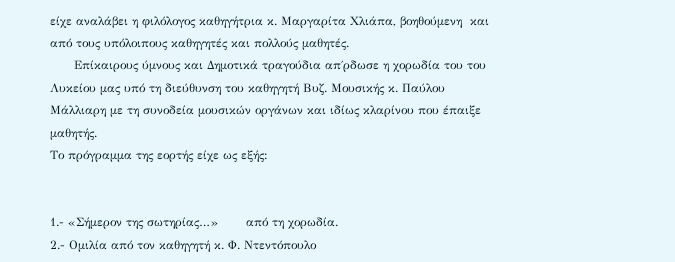είχε αναλάβει η φιλόλογος καθηγήτρια κ. Μαργαρίτα Χλιάπα, βοηθούμενη  και από τους υπόλοιπους καθηγητές και πολλούς μαθητές.
      Επίκαιρους ύμνους και Δημοτικά τραγούδια απ΄ρδωσε η χορωδία του του Λυκείου μας υπό τη διεύθυνση του καθηγητή Βυζ. Μουσικής κ. Παύλου Μάλλιαρη με τη συνοδεία μουσικών οργάνων και ιδίως κλαρίνου που έπαιξε μαθητής.
Το πρόγραμμα της εορτής είχε ως εξής:


1.- «Σήμερον της σωτηρίας…»       από τη χορωδία.
2.- Ομιλία από τον καθηγητή κ. Φ. Ντεντόπουλο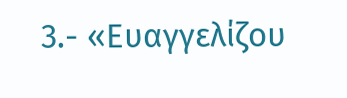3.- «Ευαγγελίζου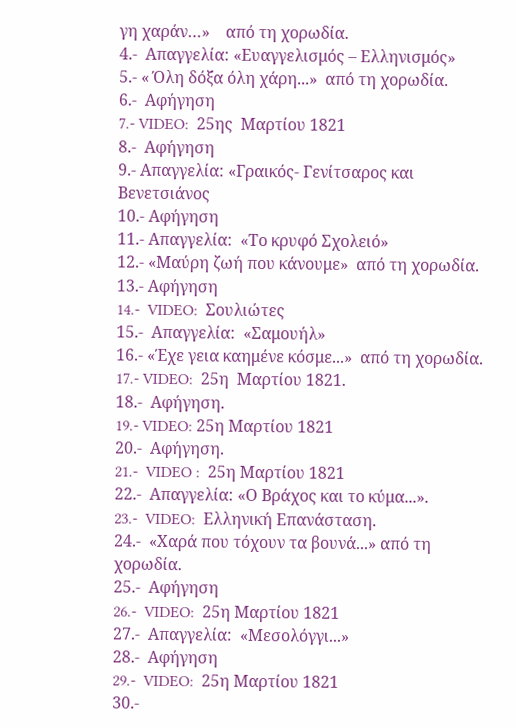γη χαράν…»    από τη χορωδία.
4.-  Απαγγελία: «Ευαγγελισμός – Ελληνισμός»
5.- « Όλη δόξα όλη χάρη...»  από τη χορωδία.
6.-  Αφήγηση
7.- VIDEO:  25ης  Μαρτίου 1821
8.-  Αφήγηση
9.- Απαγγελία: «Γραικός- Γενίτσαρος και Βενετσιάνος
10.- Αφήγηση
11.- Απαγγελία:  «Το κρυφό Σχολειό»
12.- «Μαύρη ζωή που κάνουμε»  από τη χορωδία.
13.- Αφήγηση
14.-  VIDEO:  Σουλιώτες
15.-  Απαγγελία:  «Σαμουήλ»
16.- «Έχε γεια καημένε κόσμε...»  από τη χορωδία.
17.- VIDEO:  25η  Μαρτίου 1821.
18.-  Αφήγηση.
19.- VIDEO: 25η Μαρτίου 1821
20.-  Αφήγηση.
21.-  VIDEO :  25η Μαρτίου 1821
22.-  Απαγγελία: «Ο Βράχος και το κύμα...».
23.-  VIDEO:  Ελληνική Επανάσταση.
24.-  «Χαρά που τόχουν τα βουνά...» από τη χορωδία.
25.-  Αφήγηση
26.-  VIDEO:  25η Μαρτίου 1821
27.-  Απαγγελία:  «Μεσολόγγι...»
28.-  Αφήγηση
29.-  VIDEO:  25η Μαρτίου 1821
30.-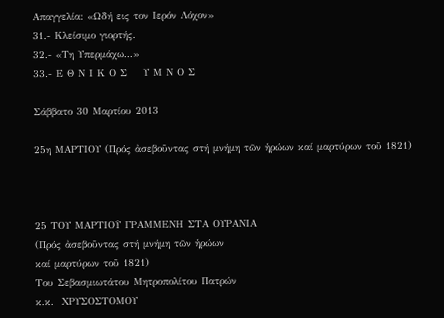Απαγγελία: «Ωδή εις τον Ιερόν Λόχον»
31.- Κλείσιμο γιορτής.
32.- «Τη Υπερμάχω...»
33.- Ε Θ Ν Ι Κ Ο Σ    Υ Μ Ν Ο Σ

Σάββατο 30 Μαρτίου 2013

25η ΜΑΡΤΙΟΥ (Πρός ἀσεβοῦντας στή μνήμη τῶν ἡρώων καί μαρτύρων τοῦ 1821)



25 ΤΟΥ ΜΑΡΤΙΟῩ ΓΡΑΜΜΕΝΗ ΣΤΑ ΟΥΡΑΝΙΑ
(Πρός ἀσεβοῦντας στή μνήμη τῶν ἡρώων
καί μαρτύρων τοῦ 1821)
Του Σεβασμιωτάτου Μητροπολίτου Πατρών
κ.κ.  ΧΡΥΣΟΣΤΟΜΟΥ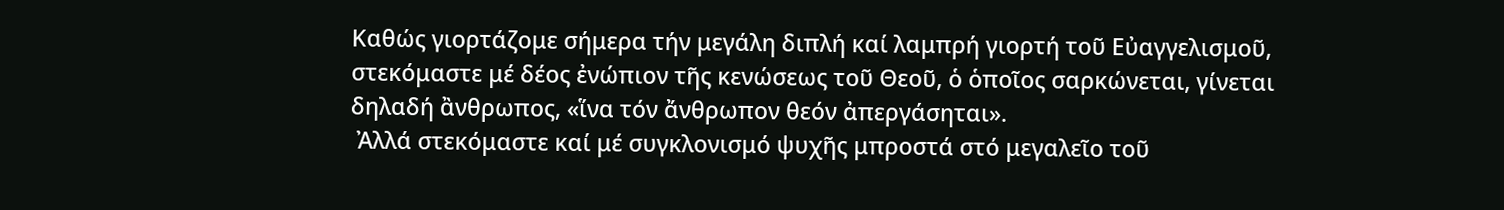Καθώς γιορτάζομε σήμερα τήν μεγάλη διπλή καί λαμπρή γιορτή τοῦ Εὐαγγελισμοῦ, στεκόμαστε μέ δέος ἐνώπιον τῆς κενώσεως τοῦ Θεοῦ, ὁ ὁποῖος σαρκώνεται, γίνεται δηλαδή ἂνθρωπος, «ἵνα τόν ἄνθρωπον θεόν ἀπεργάσηται».
 Ἀλλά στεκόμαστε καί μέ συγκλονισμό ψυχῆς μπροστά στό μεγαλεῖο τοῦ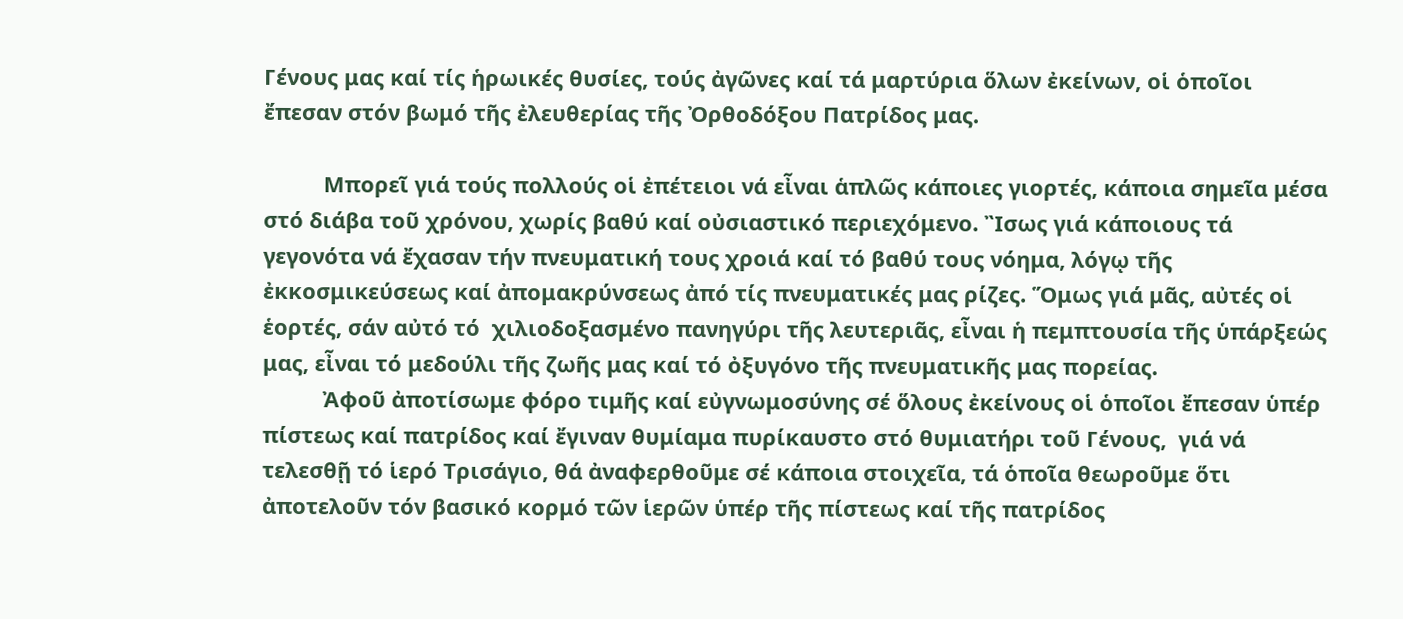Γένους μας καί τίς ἡρωικές θυσίες, τούς ἀγῶνες καί τά μαρτύρια ὅλων ἐκείνων, οἱ ὁποῖοι ἔπεσαν στόν βωμό τῆς ἐλευθερίας τῆς Ὀρθοδόξου Πατρίδος μας.

          Μπορεῖ γιά τούς πολλούς οἱ ἐπέτειοι νά εἶναι ἁπλῶς κάποιες γιορτές, κάποια σημεῖα μέσα στό διάβα τοῦ χρόνου, χωρίς βαθύ καί οὐσιαστικό περιεχόμενο. Ἲσως γιά κάποιους τά γεγονότα νά ἔχασαν τήν πνευματική τους χροιά καί τό βαθύ τους νόημα, λόγῳ τῆς ἐκκοσμικεύσεως καί ἀπομακρύνσεως ἀπό τίς πνευματικές μας ρίζες. Ὅμως γιά μᾶς, αὐτές οἱ ἑορτές, σάν αὐτό τό  χιλιοδοξασμένο πανηγύρι τῆς λευτεριᾶς, εἶναι ἡ πεμπτουσία τῆς ὑπάρξεώς μας, εἶναι τό μεδούλι τῆς ζωῆς μας καί τό ὀξυγόνο τῆς πνευματικῆς μας πορείας.
          Ἀφοῦ ἀποτίσωμε φόρο τιμῆς καί εὐγνωμοσύνης σέ ὅλους ἐκείνους οἱ ὁποῖοι ἔπεσαν ὑπέρ πίστεως καί πατρίδος καί ἔγιναν θυμίαμα πυρίκαυστο στό θυμιατήρι τοῦ Γένους,  γιά νά τελεσθῇ τό ἱερό Τρισάγιο, θά ἀναφερθοῦμε σέ κάποια στοιχεῖα, τά ὁποῖα θεωροῦμε ὅτι ἀποτελοῦν τόν βασικό κορμό τῶν ἱερῶν ὑπέρ τῆς πίστεως καί τῆς πατρίδος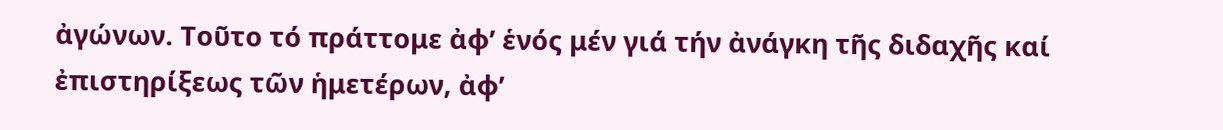ἀγώνων. Τοῦτο τό πράττομε ἀφ’ ἑνός μέν γιά τήν ἀνάγκη τῆς διδαχῆς καί ἐπιστηρίξεως τῶν ἡμετέρων, ἀφ’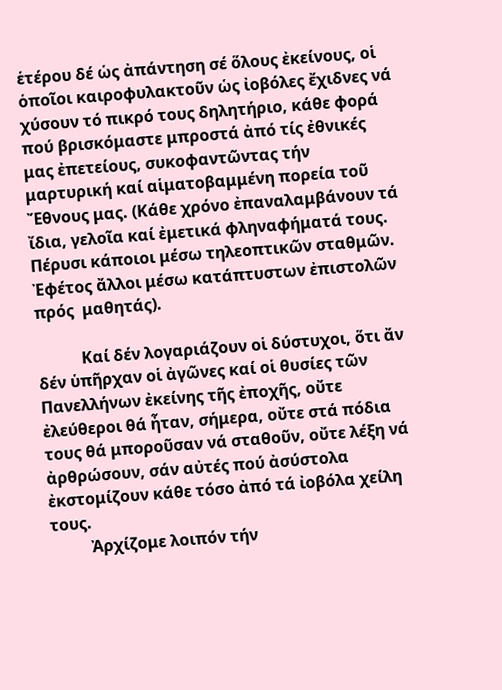ἑτέρου δέ ὡς ἀπάντηση σέ ὅλους ἐκείνους, οἱ ὁποῖοι καιροφυλακτοῦν ὡς ἰοβόλες ἔχιδνες νά χύσουν τό πικρό τους δηλητήριο, κάθε φορά πού βρισκόμαστε μπροστά ἀπό τίς ἐθνικές μας ἐπετείους, συκοφαντῶντας τήν μαρτυρική καί αἱματοβαμμένη πορεία τοῦ Ἔθνους μας. (Κάθε χρόνο ἐπαναλαμβάνουν τά ἴδια, γελοῖα καί ἐμετικά φληναφήματά τους. Πέρυσι κάποιοι μέσω τηλεοπτικῶν σταθμῶν. Ἐφέτος ἄλλοι μέσω κατάπτυστων ἐπιστολῶν πρός  μαθητάς).

           Καί δέν λογαριάζουν οἱ δύστυχοι, ὅτι ἄν δέν ὑπῆρχαν οἱ ἀγῶνες καί οἱ θυσίες τῶν Πανελλήνων ἐκείνης τῆς ἐποχῆς, οὔτε ἐλεύθεροι θά ἦταν, σήμερα, οὔτε στά πόδια τους θά μποροῦσαν νά σταθοῦν, οὔτε λέξη νά ἀρθρώσουν, σάν αὐτές πού ἀσύστολα ἐκστομίζουν κάθε τόσο ἀπό τά ἰοβόλα χείλη τους.
          Ἀρχίζομε λοιπόν τήν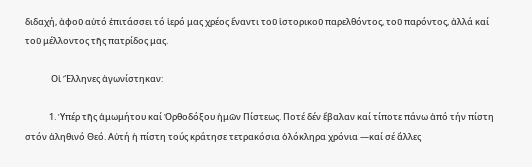διδαχή, ἀφοῦ αὐτό ἐπιτάσσει τό ἱερό μας χρέος ἔναντι τοῦ ἱστορικοῦ παρελθόντος, τοῦ παρόντος, ἀλλά καί τοῦ μέλλοντος τῆς πατρίδος μας.

             Οἱ Ἕλληνες ἀγωνίστηκαν:

            1. Ὑπέρ τῆς ἀμωμήτου καί Ὀρθοδόξου ἡμῶν Πίστεως. Ποτέ δέν ἔβαλαν καί τίποτε πάνω ἀπό τήν πίστη στόν ἀληθινό Θεό. Αὐτή ἡ πίστη τούς κράτησε τετρακόσια ὁλόκληρα χρόνια —καί σέ ἄλλες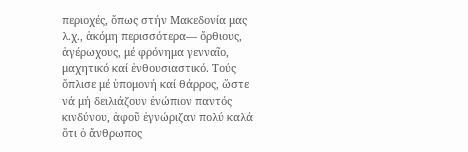περιοχές, ὅπως στήν Μακεδονία μας λ.χ., ἀκόμη περισσότερα— ὄρθιους, ἀγέρωχους, μέ φρόνημα γενναῖο, μαχητικό καί ἐνθουσιαστικό. Τούς ὅπλισε μέ ὑπομονή καί θάρρος, ὥστε νά μή δειλιάζουν ἐνώπιον παντός κινδύνου, ἀφοῦ ἐγνώριζαν πολύ καλά ὅτι ὁ ἄνθρωπος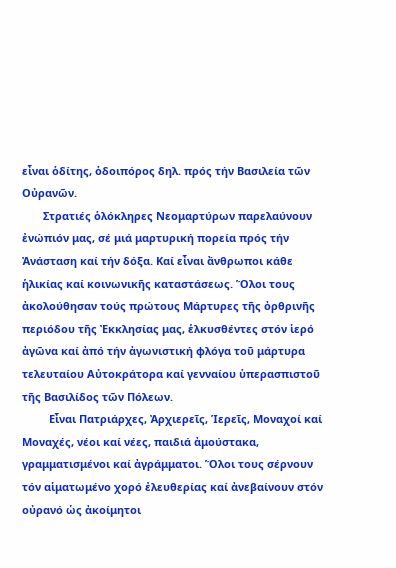εἶναι ὁδίτης, ὁδοιπόρος δηλ. πρός τήν Βασιλεία τῶν Οὐρανῶν.
       Στρατιές ὁλόκληρες Νεομαρτύρων παρελαύνουν ἐνώπιόν μας, σέ μιά μαρτυρική πορεία πρός τήν Ἀνάσταση καί τήν δόξα. Καί εἶναι ἄνθρωποι κάθε ἡλικίας καί κοινωνικῆς καταστάσεως. Ὅλοι τους ἀκολούθησαν τούς πρώτους Μάρτυρες τῆς ὀρθρινῆς περιόδου τῆς Ἐκκλησίας μας, ἑλκυσθέντες στόν ἱερό ἀγῶνα καί ἀπό τήν ἀγωνιστική φλόγα τοῦ μάρτυρα τελευταίου Αὐτοκράτορα καί γενναίου ὑπερασπιστοῦ τῆς Βασιλίδος τῶν Πόλεων.
         Εἶναι Πατριάρχες, Ἀρχιερεῖς, Ἱερεῖς, Μοναχοί καί Μοναχές, νέοι καί νέες, παιδιά ἀμούστακα, γραμματισμένοι καί ἀγράμματοι. Ὅλοι τους σέρνουν τόν αἱματωμένο χορό ἐλευθερίας καί ἀνεβαίνουν στόν οὐρανό ὡς ἀκοίμητοι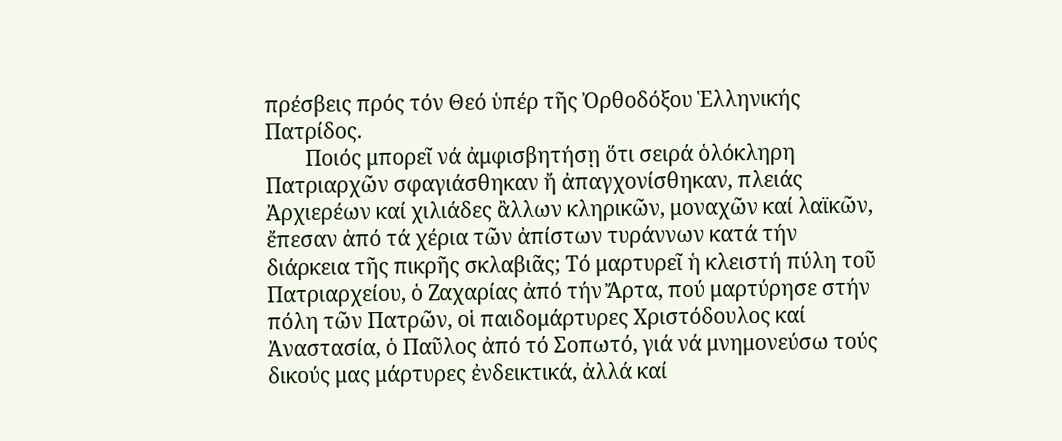πρέσβεις πρός τόν Θεό ὑπέρ τῆς Ὀρθοδόξου Ἑλληνικής Πατρίδος.
        Ποιός μπορεῖ νά ἀμφισβητήσῃ ὅτι σειρά ὁλόκληρη Πατριαρχῶν σφαγιάσθηκαν ἤ ἀπαγχονίσθηκαν, πλειάς Ἀρχιερέων καί χιλιάδες ἂλλων κληρικῶν, μοναχῶν καί λαϊκῶν, ἔπεσαν ἀπό τά χέρια τῶν ἀπίστων τυράννων κατά τήν διάρκεια τῆς πικρῆς σκλαβιᾶς; Τό μαρτυρεῖ ἡ κλειστή πύλη τοῦ Πατριαρχείου, ὁ Ζαχαρίας ἀπό τήν Ἄρτα, πού μαρτύρησε στήν πόλη τῶν Πατρῶν, οἱ παιδομάρτυρες Χριστόδουλος καί Ἀναστασία, ὁ Παῦλος ἀπό τό Σοπωτό, γιά νά μνημονεύσω τούς δικούς μας μάρτυρες ἐνδεικτικά, ἀλλά καί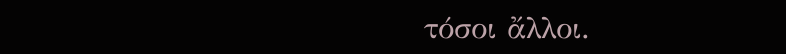τόσοι ἄλλοι.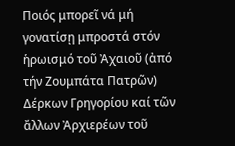Ποιός μπορεῖ νά μή γονατίσῃ μπροστά στόν ἡρωισμό τοῦ Ἀχαιοῦ (ἀπό τήν Ζουμπάτα Πατρῶν) Δέρκων Γρηγορίου καί τῶν ἄλλων Ἀρχιερέων τοῦ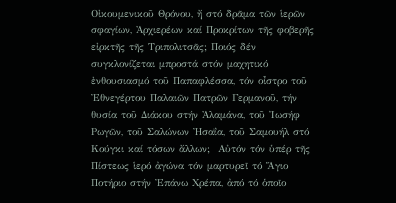Οἰκουμενικοῦ Θρόνου, ἤ στό δρᾶμα τῶν ἱερῶν σφαγίων, Ἀρχιερέων καί Προκρίτων τῆς φοβερῆς εἰρκτῆς τῆς Τριπολιτσᾶς; Ποιός δέν συγκλονίζεται μπροστά στόν μαχητικό ἐνθουσιασμό τοῦ Παπαφλέσσα, τόν οἶστρο τοῦ Ἐθνεγέρτου Παλαιῶν Πατρῶν Γερμανοῦ, τήν θυσία τοῦ Διάκου στήν Ἀλαμάνα, τοῦ Ἰωσήφ Ρωγῶν, τοῦ Σαλώνων Ἠσαΐα, τοῦ Σαμουήλ στό Κούγκι καί τόσων ἄλλων;  Αὐτόν τόν ὑπέρ τῆς Πίστεως ἱερό ἀγώνα τόν μαρτυρεῖ τό Ἅγιο Ποτήριο στήν Ἐπάνω Χρέπα, ἀπό τό ὁποῖο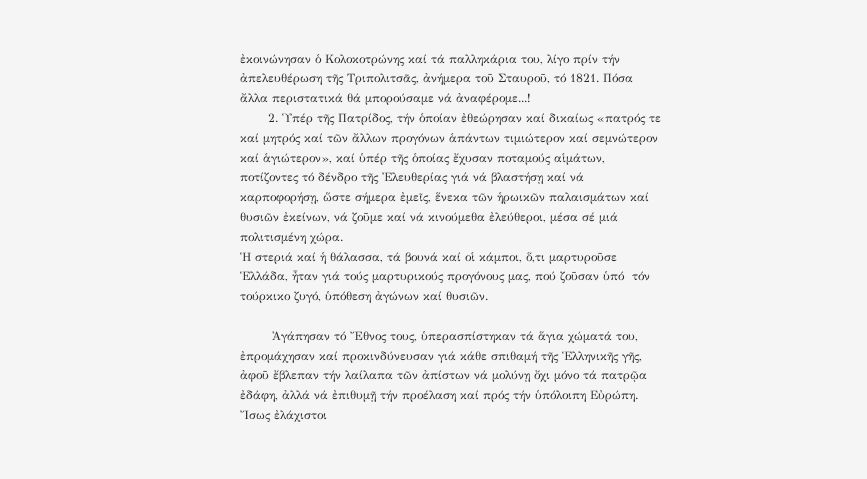ἐκοινώνησαν ὁ Κολοκοτρώνης καί τά παλληκάρια του, λίγο πρίν τήν ἀπελευθέρωση τῆς Τριπολιτσᾶς, ἀνήμερα τοῦ Σταυροῦ, τό 1821. Πόσα ἄλλα περιστατικά θά μπορούσαμε νά ἀναφέρομε...!
       2. Ὑπέρ τῆς Πατρίδος, τήν ὁποίαν ἐθεώρησαν καί δικαίως «πατρός τε καί μητρός καί τῶν ἄλλων προγόνων ἁπάντων τιμιώτερον καί σεμνώτερον καί ἁγιώτερον», καί ὑπέρ τῆς ὁποίας ἔχυσαν ποταμούς αἱμάτων, ποτίζοντες τό δένδρο τῆς Ἐλευθερίας γιά νά βλαστήσῃ καί νά καρποφορήσῃ, ὥστε σήμερα ἐμεῖς, ἕνεκα τῶν ἡρωικῶν παλαισμάτων καί θυσιῶν ἐκείνων, νά ζοῦμε καί νά κινούμεθα ἐλεύθεροι, μέσα σέ μιά πολιτισμένη χώρα.
Ἡ στεριά καί ἡ θάλασσα, τά βουνά καί οἱ κάμποι, ὅ,τι μαρτυροῦσε Ἑλλάδα, ἦταν γιά τούς μαρτυρικούς προγόνους μας, πού ζοῦσαν ὑπό  τόν τούρκικο ζυγό, ὑπόθεση ἀγώνων καί θυσιῶν.

        Ἀγάπησαν τό Ἔθνος τους, ὑπερασπίστηκαν τά ἅγια χώματά του, ἐπρομάχησαν καί προκινδύνευσαν γιά κάθε σπιθαμή τῆς Ἑλληνικῆς γῆς, ἀφοῦ ἔβλεπαν τήν λαίλαπα τῶν ἀπίστων νά μολύνῃ ὄχι μόνο τά πατρῷα ἐδάφη, ἀλλά νά ἐπιθυμῇ τήν προέλαση καί πρός τήν ὑπόλοιπη Εὐρώπη. Ἴσως ἐλάχιστοι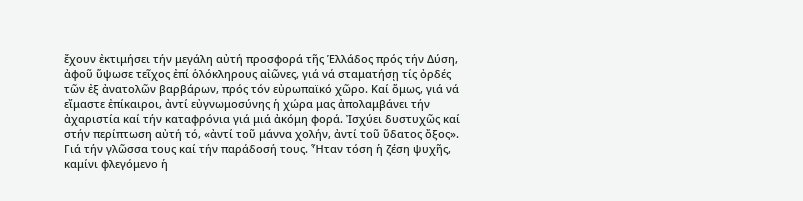ἔχουν ἐκτιμήσει τήν μεγάλη αὐτή προσφορά τῆς Ἑλλάδος πρός τήν Δύση, ἀφοῦ ὕψωσε τεῖχος ἐπί ὁλόκληρους αἰῶνες, γιά νά σταματήσῃ τίς ὀρδές τῶν ἐξ ἀνατολῶν βαρβάρων, πρός τόν εὐρωπαϊκό χῶρο. Καί ὅμως, γιά νά εἴμαστε ἐπίκαιροι, ἀντί εὐγνωμοσύνης ἡ χώρα μας ἀπολαμβάνει τήν ἀχαριστία καί τήν καταφρόνια γιά μιά ἀκόμη φορά. Ἰσχύει δυστυχῶς καί στήν περίπτωση αὐτή τό, «ἀντί τοῦ μάννα χολήν, ἀντί τοῦ ὕδατος ὄξος».
Γιά τήν γλῶσσα τους καί τήν παράδοσή τους. Ἦταν τόση ἡ ζέση ψυχῆς, καμίνι φλεγόμενο ἡ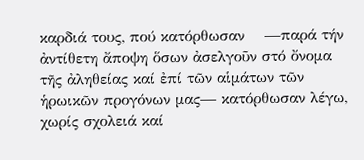καρδιά τους, πού κατόρθωσαν    —παρά τήν ἀντίθετη ἄποψη ὅσων ἀσελγοῦν στό ὄνομα τῆς ἀληθείας καί ἐπί τῶν αἱμάτων τῶν ἡρωικῶν προγόνων μας— κατόρθωσαν λέγω, χωρίς σχολειά καί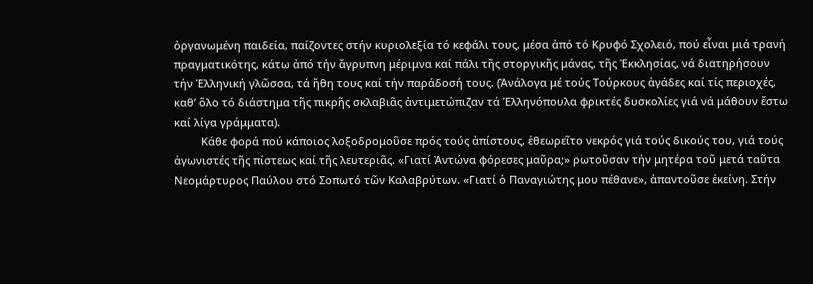ὀργανωμένη παιδεία, παίζοντες στήν κυριολεξία τό κεφάλι τους, μέσα ἀπό τό Κρυφό Σχολειό, πού εἶναι μιά τρανή πραγματικότης, κάτω ἀπό τήν ἄγρυπνη μέριμνα καί πάλι τῆς στοργικῆς μάνας, τῆς Ἐκκλησίας, νά διατηρήσουν τήν Ἑλληνική γλῶσσα, τά ἤθη τους καί τήν παράδοσή τους. (Ἀνάλογα μέ τούς Τούρκους ἀγάδες καί τίς περιοχές, καθ’ ὅλο τό διάστημα τῆς πικρῆς σκλαβιᾶς ἀντιμετώπιζαν τά Ἑλληνόπουλα φρικτές δυσκολίες γιά νά μάθουν ἔστω καί λίγα γράμματα).
         Κάθε φορά πού κάποιος λοξοδρομοῦσε πρός τούς ἀπίστους, ἐθεωρεῖτο νεκρός γιά τούς δικούς του, γιά τούς ἀγωνιστές τῆς πίστεως καί τῆς λευτεριᾶς. «Γιατί Ἀντώνα φόρεσες μαῦρα;» ρωτοῦσαν τήν μητέρα τοῦ μετά ταῦτα Νεομάρτυρος Παύλου στό Σοπωτό τῶν Καλαβρύτων. «Γιατί ὁ Παναγιώτης μου πέθανε», ἀπαντοῦσε ἐκείνη. Στήν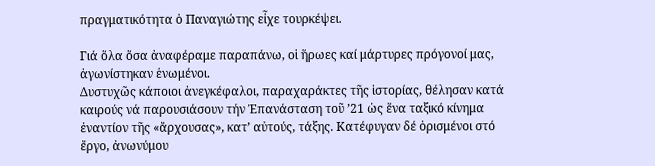πραγματικότητα ὁ Παναγιώτης εἶχε τουρκέψει.

Γιά ὅλα ὅσα ἀναφέραμε παραπάνω, οἱ ἥρωες καί μάρτυρες πρόγονοί μας,  ἀγωνίστηκαν ἑνωμένοι.
Δυστυχῶς κάποιοι ἀνεγκέφαλοι, παραχαράκτες τῆς ἱστορίας, θέλησαν κατά καιρούς νά παρουσιάσουν τήν Ἐπανάσταση τοῦ ’21 ὡς ἕνα ταξικό κίνημα ἐναντίον τῆς «ἄρχουσας», κατ’ αὐτούς, τάξης. Κατέφυγαν δέ ὁρισμένοι στό ἔργο, ἀνωνύμου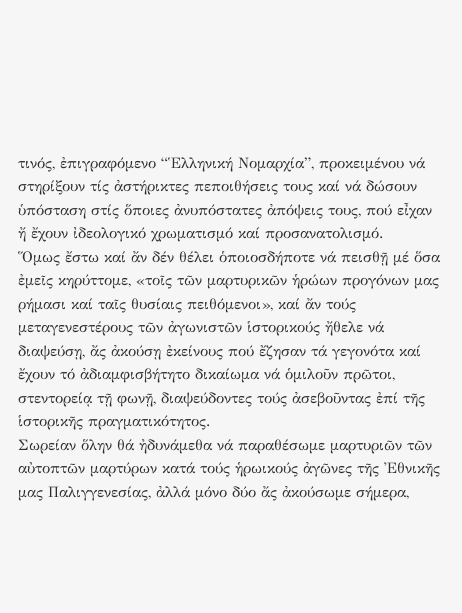τινός, ἐπιγραφόμενο “Ἑλληνική Νομαρχία”, προκειμένου νά στηρίξουν τίς ἀστήρικτες πεποιθήσεις τους καί νά δώσουν ὑπόσταση στίς ὅποιες ἀνυπόστατες ἀπόψεις τους, πού εἶχαν ἤ ἔχουν ἰδεολογικό χρωματισμό καί προσανατολισμό.
Ὅμως ἔστω καί ἄν δέν θέλει ὁποιοσδήποτε νά πεισθῇ μέ ὅσα ἐμεῖς κηρύττομε, «τοῖς τῶν μαρτυρικῶν ἡρώων προγόνων μας  ρήμασι καί ταῖς θυσίαις πειθόμενοι», καί ἄν τούς μεταγενεστέρους τῶν ἀγωνιστῶν ἱστορικούς ἤθελε νά διαψεύσῃ, ἄς ἀκούσῃ ἐκείνους πού ἔζησαν τά γεγονότα καί ἔχουν τό ἀδιαμφισβήτητο δικαίωμα νά ὁμιλοῦν πρῶτοι, στεντορείᾳ τῇ φωνῇ, διαψεύδοντες τούς ἀσεβοῦντας ἐπί τῆς ἱστορικῆς πραγματικότητος.
Σωρείαν ὅλην θά ἠδυνάμεθα νά παραθέσωμε μαρτυριῶν τῶν αὐτοπτῶν μαρτύρων κατά τούς ἡρωικούς ἀγῶνες τῆς Ἐθνικῆς μας Παλιγγενεσίας, ἀλλά μόνο δύο ἄς ἀκούσωμε σήμερα,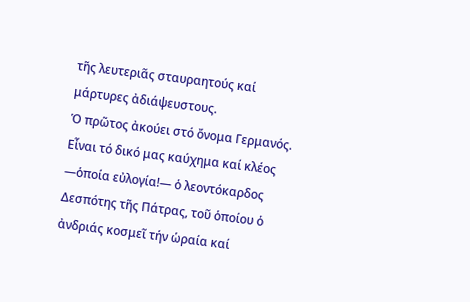τῆς λευτεριᾶς σταυραητούς καί μάρτυρες ἀδιάψευστους.
Ὁ πρῶτος ἀκούει στό ὄνομα Γερμανός. Εἶναι τό δικό μας καύχημα καί κλέος —ὁποία εὐλογία!— ὁ λεοντόκαρδος Δεσπότης τῆς Πάτρας, τοῦ ὁποίου ὁ ἀνδριάς κοσμεῖ τήν ὡραία καί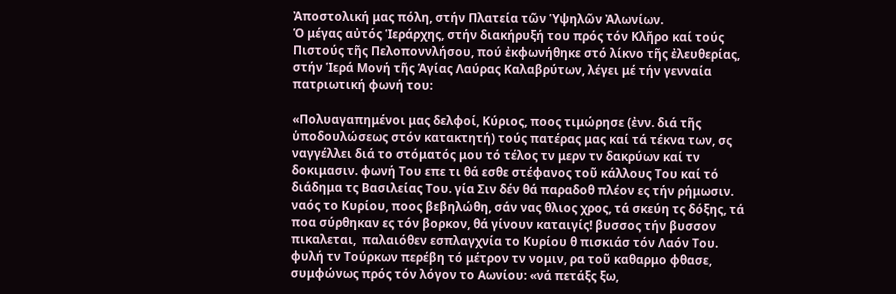Ἀποστολική μας πόλη, στήν Πλατεία τῶν Ὑψηλῶν Ἀλωνίων.
Ὁ μέγας αὐτός Ἱεράρχης, στήν διακήρυξή του πρός τόν Κλῆρο καί τούς Πιστούς τῆς Πελοποννλήσου, πού ἐκφωνήθηκε στό λίκνο τῆς ἐλευθερίας, στήν Ἱερά Μονή τῆς Ἁγίας Λαύρας Καλαβρύτων, λέγει μέ τήν γενναία πατριωτική φωνή του:

«Πολυαγαπημένοι μας δελφοί, Κύριος, ποος τιμώρησε (ἐνν. διά τῆς ὑποδουλώσεως στόν κατακτητή) τούς πατέρας μας καί τά τέκνα των, σς ναγγέλλει διά το στόματός μου τό τέλος τν μερν τν δακρύων καί τν δοκιμασιν. φωνή Του επε τι θά εσθε στέφανος τοῦ κάλλους Του καί τό διάδημα τς Βασιλείας Του. γία Σιν δέν θά παραδοθ πλέον ες τήν ρήμωσιν. ναός το Κυρίου, ποος βεβηλώθη, σάν νας θλιος χρος, τά σκεύη τς δόξης, τά ποα σύρθηκαν ες τόν βορκον, θά γίνουν καταιγίς! βυσσος τήν βυσσον πικαλεται,  παλαιόθεν εσπλαγχνία το Κυρίου θ πισκιάσ τόν Λαόν Του. φυλή τν Τούρκων περέβη τό μέτρον τν νομιν, ρα τοῦ καθαρμο φθασε, συμφώνως πρός τόν λόγον το Αωνίου: «νά πετάξς ξω,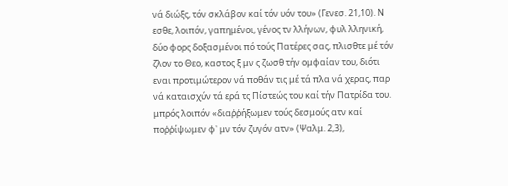νά διώξς, τόν σκλάβον καί τόν υόν του» (Γενεσ. 21,10). Ν εσθε, λοιπόν, γαπημένοι, γένος τν λλήνων, φυλ λληνική, δύο φορς δοξασμένοι πό τούς Πατέρες σας, πλισθτε μέ τόν ζλον το Θεο, καστος ξ μν ς ζωσθ τήν ομφαίαν του, διότι εναι προτιμώτερον νά ποθάν τις μέ τά πλα νά χερας, παρ νά καταισχύν τά ερά τς Πίστεώς του καί τήν Πατρίδα του. μπρός λοιπόν «διαῤῥήξωμεν τούς δεσμούς ατν καί ποῤῥίψωμεν φ᾿ μν τόν ζυγόν ατν» (Ψαλμ. 2,3),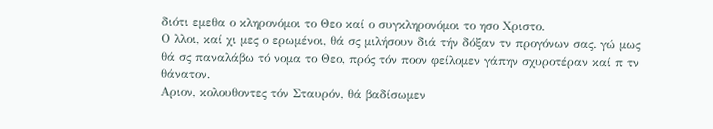διότι εμεθα ο κληρονόμοι το Θεο καί ο συγκληρονόμοι το ησο Χριστο.
Ο λλοι, καί χι μες ο ερωμένοι, θά σς μιλήσουν διά τήν δόξαν τν προγόνων σας. γώ μως θά σς παναλάβω τό νομα το Θεο, πρός τόν ποον φείλομεν γάπην σχυροτέραν καί π τν θάνατον.
Αριον, κολουθοντες τόν Σταυρόν, θά βαδίσωμεν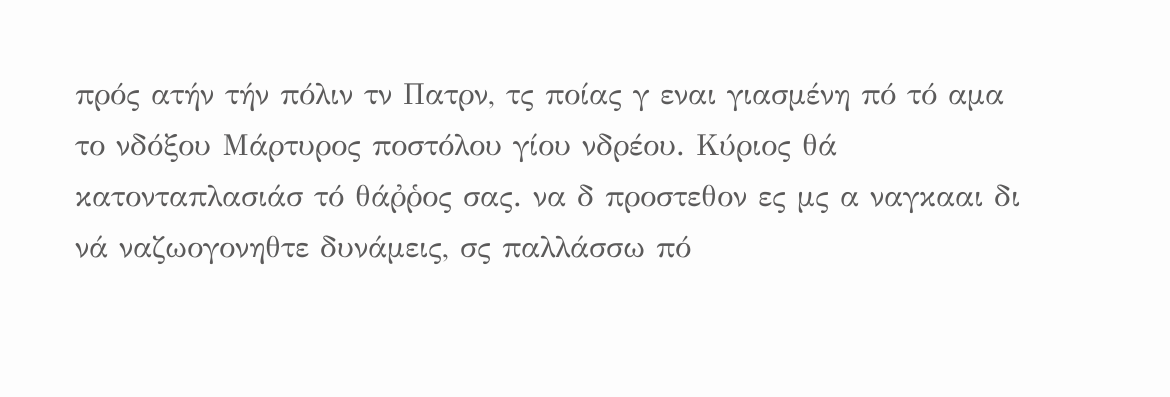πρός ατήν τήν πόλιν τν Πατρν, τς ποίας γ εναι γιασμένη πό τό αμα το νδόξου Μάρτυρος ποστόλου γίου νδρέου. Κύριος θά κατονταπλασιάσ τό θάῤῥος σας. να δ προστεθον ες μς α ναγκααι δι νά ναζωογονηθτε δυνάμεις, σς παλλάσσω πό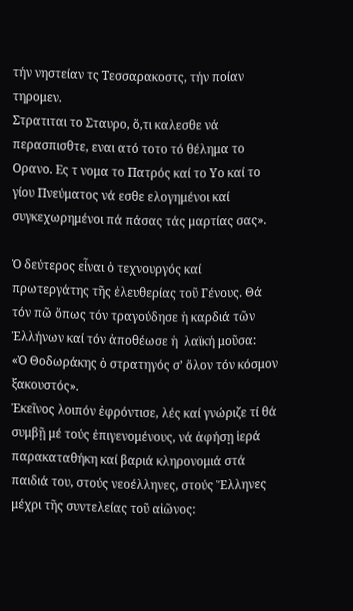τήν νηστείαν τς Τεσσαρακοστς, τήν ποίαν τηρομεν.
Στρατιται το Σταυρο, ὅ,τι καλεσθε νά περασπισθτε, εναι ατό τοτο τό θέλημα το Ορανο. Ες τ νομα το Πατρός καί το Υο καί το γίου Πνεύματος νά εσθε ελογημένοι καί συγκεχωρημένοι πά πάσας τάς μαρτίας σας».

Ὁ δεύτερος εἶναι ὁ τεχνουργός καί πρωτεργάτης τῆς ἐλευθερίας τοῦ Γένους. Θά τόν πῶ ὅπως τόν τραγούδησε ἡ καρδιά τῶν Ἐλλήνων καί τόν ἀποθέωσε ἡ  λαϊκή μοῦσα:
«Ὁ Θοδωράκης ὁ στρατηγός σ’ ὅλον τόν κόσμον ξακουστός».
Ἐκεῖνος λοιπόν ἐφρόντισε, λές καί γνώριζε τί θά συμβῇ μέ τούς ἐπιγενομένους, νά ἀφήσῃ ἱερά παρακαταθήκη καί βαριά κληρονομιά στά παιδιά του, στούς νεοέλληνες, στούς Ἕλληνες μέχρι τῆς συντελείας τοῦ αἰῶνος: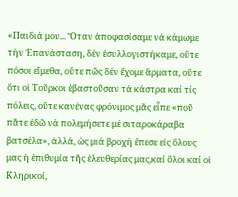«Παιδιά μου... Ὅταν ἀποφασίσαμε νά κάμωμε τήν Ἐπανάσταση, δέν ἐσυλλογιστήκαμε, οὔτε πόσοι εἴμεθα, οὔτε πῶς δέν ἔχομε ἅρματα, οὔτε ὅτι οἱ Τοῦρκοι ἐβαστοῦσαν τά κάστρα καί τίς πόλεις, οὔτε κανένας φρόνιμος μᾶς εἶπε «ποῦ πᾶτε ἐδῶ νά πολεμήσετε μέ σιταροκάραβα βατσέλα», ἀλλά, ὡς μιά βροχή ἔπεσε εἰς ὅλους μας ἡ ἐπιθυμία τῆς ἐλευθερίας μας,καί ὅλοι καί οἱ Κληρικοί,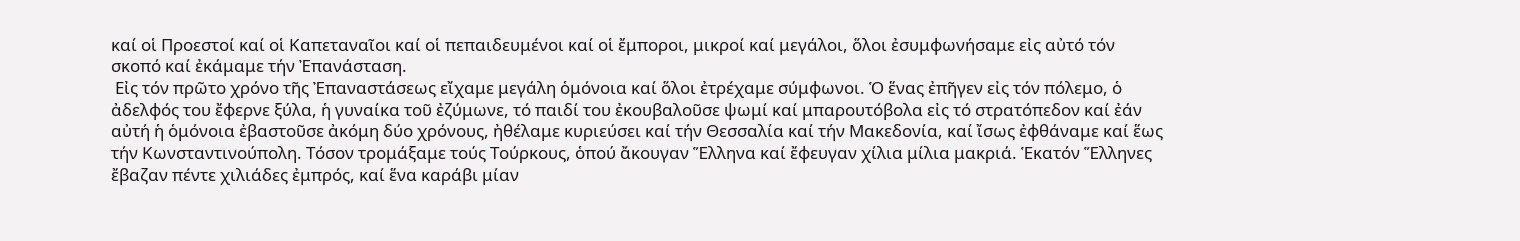καί οἱ Προεστοί καί οἱ Καπεταναῖοι καί οἱ πεπαιδευμένοι καί οἱ ἔμποροι, μικροί καί μεγάλοι, ὅλοι ἐσυμφωνήσαμε εἰς αὐτό τόν σκοπό καί ἐκάμαμε τήν Ἐπανάσταση.
 Εἰς τόν πρῶτο χρόνο τῆς Ἐπαναστάσεως εἴχαμε μεγάλη ὁμόνοια καί ὅλοι ἐτρέχαμε σύμφωνοι. Ὁ ἕνας ἐπῆγεν εἰς τόν πόλεμο, ὁ ἀδελφός του ἔφερνε ξύλα, ἡ γυναίκα τοῦ ἐζύμωνε, τό παιδί του ἐκουβαλοῦσε ψωμί καί μπαρουτόβολα εἰς τό στρατόπεδον καί ἐάν αὐτή ἡ ὁμόνοια ἐβαστοῦσε ἀκόμη δύο χρόνους, ἠθέλαμε κυριεύσει καί τήν Θεσσαλία καί τήν Μακεδονία, καί ἴσως ἐφθάναμε καί ἕως τήν Κωνσταντινούπολη. Τόσον τρομάξαμε τούς Τούρκους, ὁπού ἄκουγαν Ἕλληνα καί ἔφευγαν χίλια μίλια μακριά. Ἑκατόν Ἕλληνες ἔβαζαν πέντε χιλιάδες ἐμπρός, καί ἕνα καράβι μίαν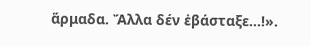ἅρμαδα. Ἄλλα δέν ἐβάσταξε...!».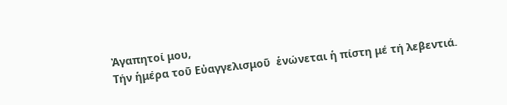Ἀγαπητοί μου,
Τήν ἡμέρα τοῦ Εὐαγγελισμοῦ  ἑνώνεται ἡ πίστη μέ τή λεβεντιά.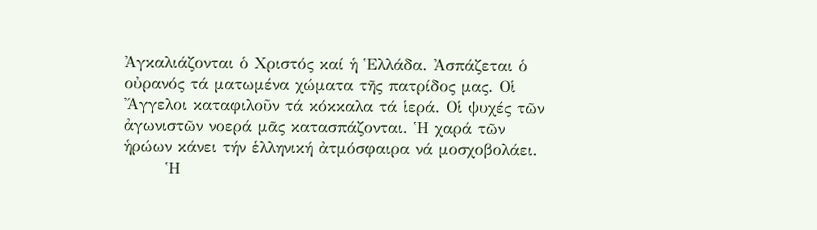Ἀγκαλιάζονται ὁ Χριστός καί ἡ Ἑλλάδα. Ἀσπάζεται ὁ οὐρανός τά ματωμένα χώματα τῆς πατρίδος μας. Οἱ Ἄγγελοι καταφιλοῦν τά κόκκαλα τά ἱερά. Οἱ ψυχές τῶν ἀγωνιστῶν νοερά μᾶς κατασπάζονται. Ἡ χαρά τῶν ἡρώων κάνει τήν ἑλληνική ἀτμόσφαιρα νά μοσχοβολάει.
       Ἡ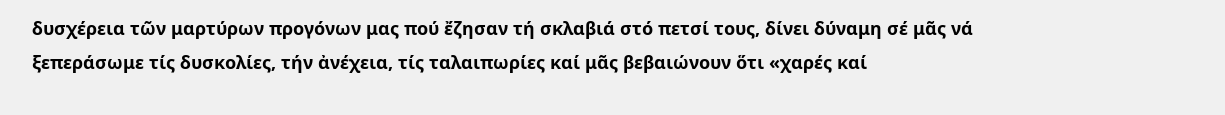δυσχέρεια τῶν μαρτύρων προγόνων μας πού ἔζησαν τή σκλαβιά στό πετσί τους, δίνει δύναμη σέ μᾶς νά  ξεπεράσωμε τίς δυσκολίες, τήν ἀνέχεια, τίς ταλαιπωρίες καί μᾶς βεβαιώνουν ὅτι «χαρές καί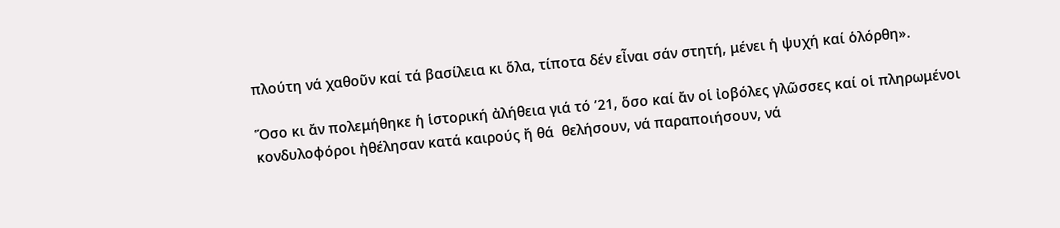πλούτη νά χαθοῦν καί τά βασίλεια κι ὅλα, τίποτα δέν εἶναι σάν στητή, μένει ἡ ψυχή καί ὁλόρθη».

Ὅσο κι ἄν πολεμήθηκε ἡ ἱστορική ἀλήθεια γιά τό ’21, ὅσο καί ἄν οἱ ἰοβόλες γλῶσσες καί οἱ πληρωμένοι κονδυλοφόροι ἠθέλησαν κατά καιρούς ἤ θά  θελήσουν, νά παραποιήσουν, νά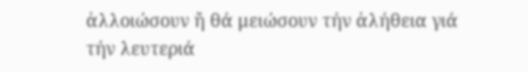ἀλλοιώσουν ἤ θά μειώσουν τήν ἀλήθεια γιά τήν λευτεριά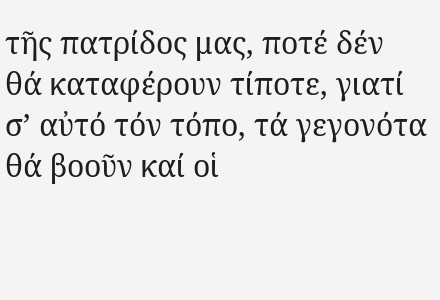τῆς πατρίδος μας, ποτέ δέν θά καταφέρουν τίποτε, γιατί σ’ αὐτό τόν τόπο, τά γεγονότα θά βοοῦν καί οἱ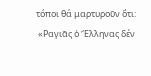τόποι θά μαρτυροῦν ὅτι:
 «Ραγιᾶς ὁ Ἕλληνας δέν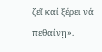ζεῖ καί ξέρει νά πεθαίνῃ».